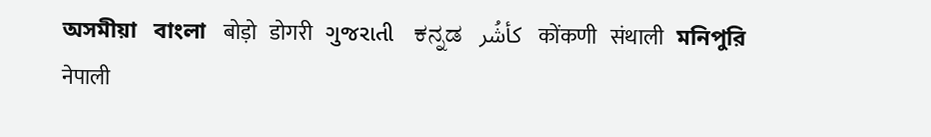অসমীয়া   বাংলা   बोड़ो   डोगरी   ગુજરાતી   ಕನ್ನಡ   كأشُر   कोंकणी   संथाली   মনিপুরি   नेपाली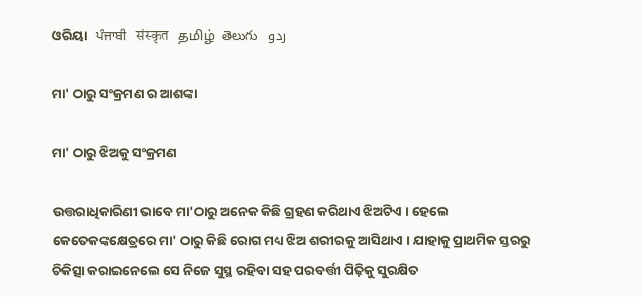ଓରିୟା   ਪੰਜਾਬੀ   संस्कृत   தமிழ்  తెలుగు   ردو

ମା' ଠାରୁ ସଂକ୍ରମଣ ର ଆଶଙ୍କା

ମା' ଠାରୁ ଝିଅକୁ ସଂକ୍ରମଣ

ଉତ୍ତରାଧିକାରିଣୀ ଭାବେ ମା'ଠାରୁ ଅନେକ କିଛି ଗ୍ରହଣ କରିଥାଏ ଝିଅଟିଏ । ହେଲେ କେତେକଙ୍କକ୍ଷେତ୍ରରେ ମା' ଠାରୁ କିଛି ରୋଗ ମଧ୍ୟ ଝିଅ ଶରୀରକୁ ଆସିଥାଏ । ଯାହାକୁ ପ୍ରାଥମିକ ସ୍ତରରୁ ଚିକିତ୍ସା କରାଇନେଲେ ସେ ନିଜେ ସୁସ୍ଥ ରହିବା ସହ ପରବର୍ତ୍ତୀ ପିଢ଼ିକୁ ସୁରକ୍ଷିତ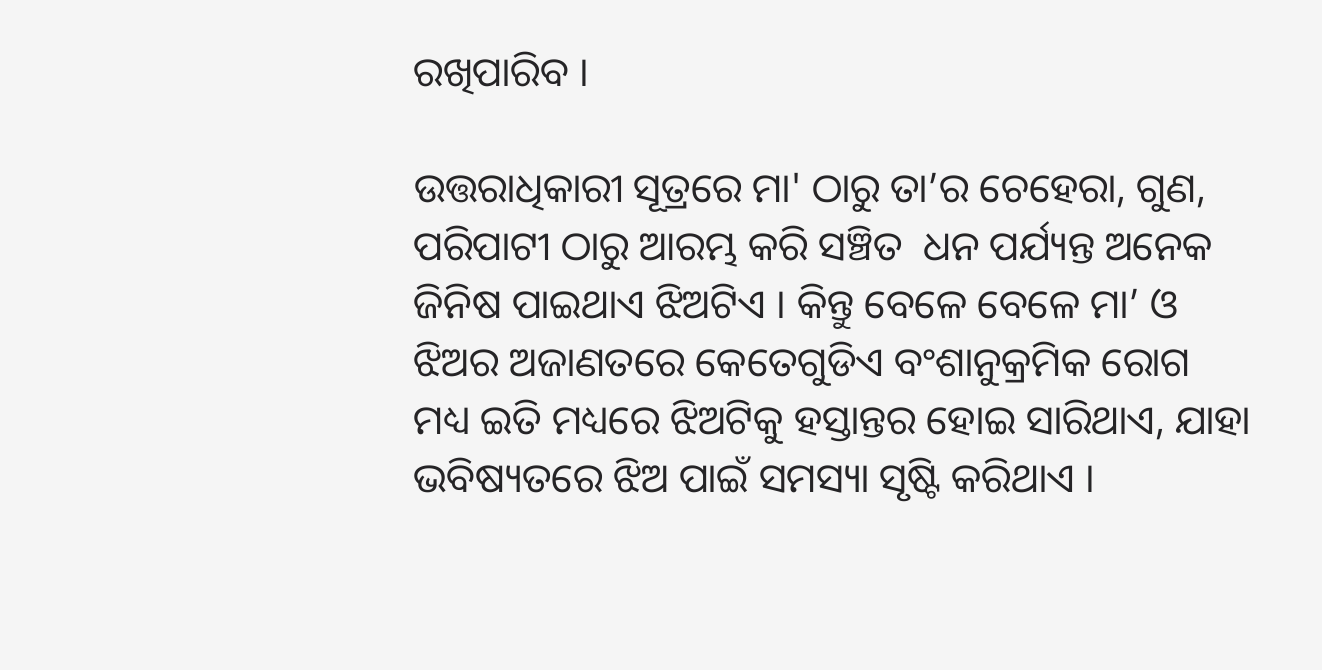ରଖିପାରିବ ।

ଉତ୍ତରାଧିକାରୀ ସୂତ୍ରରେ ମା' ଠାରୁ ତା’ର ଚେହେରା, ଗୁଣ, ପରିପାଟୀ ଠାରୁ ଆରମ୍ଭ କରି ସଞ୍ଚିତ  ଧନ ପର୍ଯ୍ୟନ୍ତ ଅନେକ ଜିନିଷ ପାଇଥାଏ ଝିଅଟିଏ । କିନ୍ତୁ ବେଳେ ବେଳେ ମା’ ଓ ଝିଅର ଅଜାଣତରେ କେତେଗୁଡିଏ ବଂଶାନୁକ୍ରମିକ ରୋଗ ମଧ୍ୟ ଇତି ମଧ୍ୟରେ ଝିଅଟିକୁ ହସ୍ତାନ୍ତର ହୋଇ ସାରିଥାଏ, ଯାହା ଭବିଷ୍ୟତରେ ଝିଅ ପାଇଁ ସମସ୍ୟା ସୃଷ୍ଟି କରିଥାଏ ।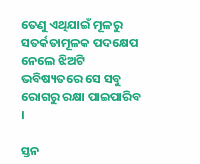ତେଣୁ ଏଥିଯାଇଁ ମୂଳରୁ ସତର୍କତାମୂଳକ ପଦକ୍ଷେପ ନେଲେ ଝିଅଟି ଭବିଷ୍ୟତରେ ସେ ସବୁ ରୋଗରୁ ରକ୍ଷା ପାଇପାରିବ ।

ସ୍ତନ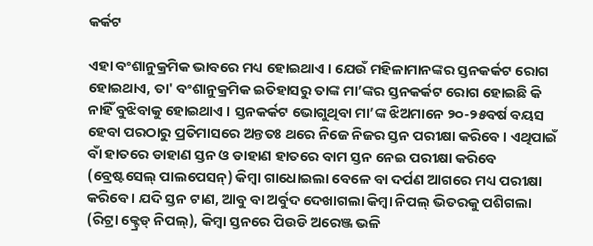କର୍କଟ

ଏହା ବଂଶାନୁକ୍ରମିକ ଭାବରେ ମଧ୍ୟ ହୋଇଥାଏ । ଯେଉଁ ମହିଳାମାନଙ୍କର ସ୍ତନକର୍କଟ ରୋଗ ହୋଇଥାଏ, ତା' ବଂଶାନୁକ୍ରମିକ ଇତିହାସରୁ ତାଙ୍କ ମା’ଙ୍କର ସ୍ତନକର୍କଟ ରୋଗ ହୋଇଛି କି ନାହିଁ ବୁଝିବାକୁ ହୋଇଥାଏ । ସ୍ତନକର୍କଟ ଭୋଗୁଥିବା ମା’ଙ୍କ ଝିଅମାନେ ୨୦-୨୫ବର୍ଷ ବୟସ ହେବା ପରଠାରୁ ପ୍ରତିମାସରେ ଅନ୍ତତଃ ଥରେ ନିଜେ ନିଜର ସ୍ତନ ପରୀକ୍ଷା କରିବେ । ଏଥିପାଇଁ ବାଁ ହାତରେ ଡାହାଣ ସ୍ତନ ଓ ଡାହାଣ ହାତରେ ବାମ ସ୍ତନ ନେଇ ପରୀକ୍ଷା କରିବେ (ବ୍ରେଷ୍ଟସେଲ୍ ପାଲପେସନ୍) କିମ୍ବା ଗାଧୋଇଲା ବେଳେ ବା ଦର୍ପଣ ଆଗରେ ମଧ୍ୟ ପରୀକ୍ଷା କରିବେ । ଯଦି ସ୍ତନ ଟାଣ, ଆବୁ ବା ଅର୍ବୁଦ ଦେଖାଗଲା କିମ୍ବା ନିପଲ୍ ଭିତରକୁ ପଶିଗଲା (ରିଟ୍ରା କ୍ଟ୍ରେଡ୍ ନିପଲ୍), କିମ୍ବା ସ୍ତନରେ ପିଉଡି ଅରେଞ୍ଜ ଭଳି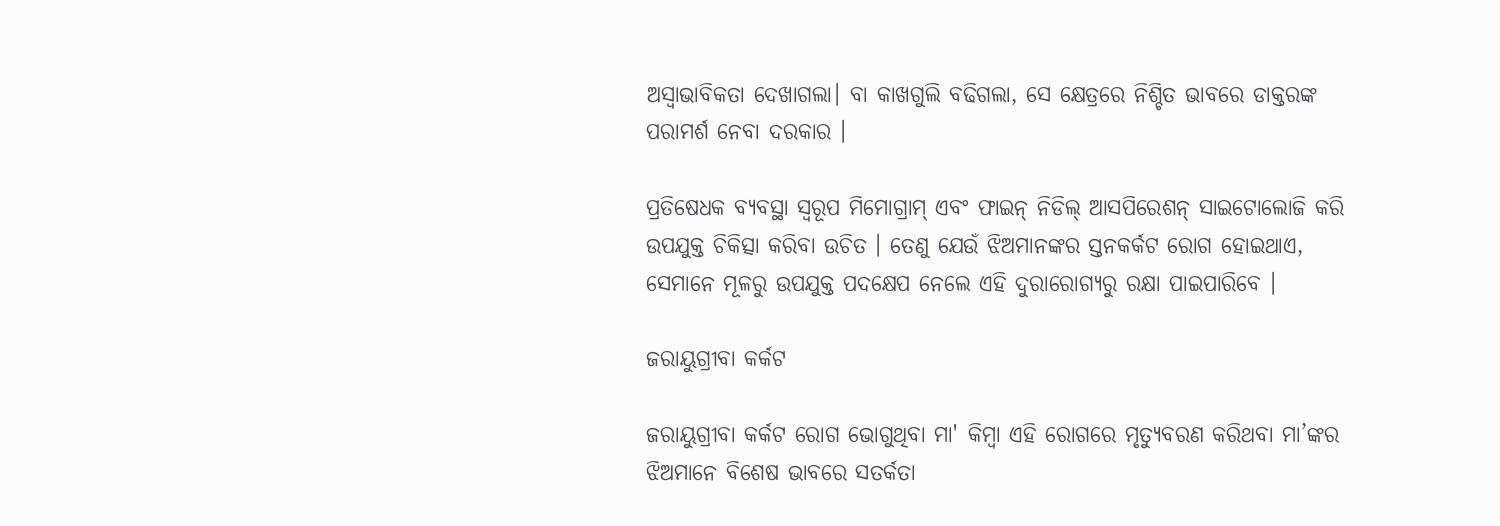ଅସ୍ଵାଭାବିକତା ଦେଖାଗଲା। ବା କାଖଗୁଲି ବଢିଗଲା, ସେ କ୍ଷେତ୍ରରେ ନିଶ୍ଚିତ ଭାବରେ ଡାକ୍ତରଙ୍କ ପରାମର୍ଶ ନେବା ଦରକାର ।

ପ୍ରତିଷେଧକ ବ୍ୟବସ୍ଥା ସ୍ଵରୂପ ମିମୋଗ୍ରାମ୍ ଏବଂ ଫାଇନ୍ ନିଡିଲ୍ ଆସପିରେଶନ୍ ସାଇଟୋଲୋଜି କରି ଉପଯୁକ୍ତ ଚିକିତ୍ସା କରିବା ଉଚିତ । ତେଣୁ ଯେଉଁ ଝିଅମାନଙ୍କର ସ୍ତନକର୍କଟ ରୋଗ ହୋଇଥାଏ, ସେମାନେ ମୂଳରୁ ଉପଯୁକ୍ତ ପଦକ୍ଷେପ ନେଲେ ଏହି ଦୁରାରୋଗ୍ୟରୁ ରକ୍ଷା ପାଇପାରିବେ ।

ଜରାୟୁଗ୍ରୀବା କର୍କଟ

ଜରାୟୁଗ୍ରୀବା କର୍କଟ ରୋଗ ଭୋଗୁଥିବା ମା' କିମ୍ବା ଏହି ରୋଗରେ ମୃତ୍ୟୁବରଣ କରିଥବା ମା’ଙ୍କର ଝିଅମାନେ ବିଶେଷ ଭାବରେ ସତର୍କତା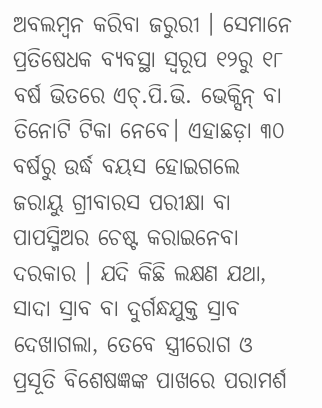ଅବଲମ୍ବନ କରିବା ଜରୁରୀ । ସେମାନେ ପ୍ରତିଷେଧକ ବ୍ୟବସ୍ଥା ସ୍ଵରୂପ ୧୨ରୁ ୧୮ ବର୍ଷ ଭିତରେ ଏଚ୍.ପି.ଭି. ଭେକ୍ସିନ୍ ବା ତିନୋଟି ଟିକା ନେବେ। ଏହାଛଡ଼ା ୩୦ ବର୍ଷରୁ ଉର୍ଦ୍ଧ ବୟସ ହୋଇଗଲେ ଜରାୟୁ ଗ୍ରୀବାରସ ପରୀକ୍ଷା ବା ପାପସ୍ମିଅର ଚେଷ୍ଟ କରାଇନେବା ଦରକାର । ଯଦି କିଛି ଲକ୍ଷଣ ଯଥା, ସାଦା ସ୍ରାବ ବା ଦୁର୍ଗନ୍ଧଯୁକ୍ତ ସ୍ରାବ ଦେଖାଗଲା, ତେବେ ସ୍ତ୍ରୀରୋଗ ଓ ପ୍ରସୂତି ବିଶେଷଜ୍ଞଙ୍କ ପାଖରେ ପରାମର୍ଶ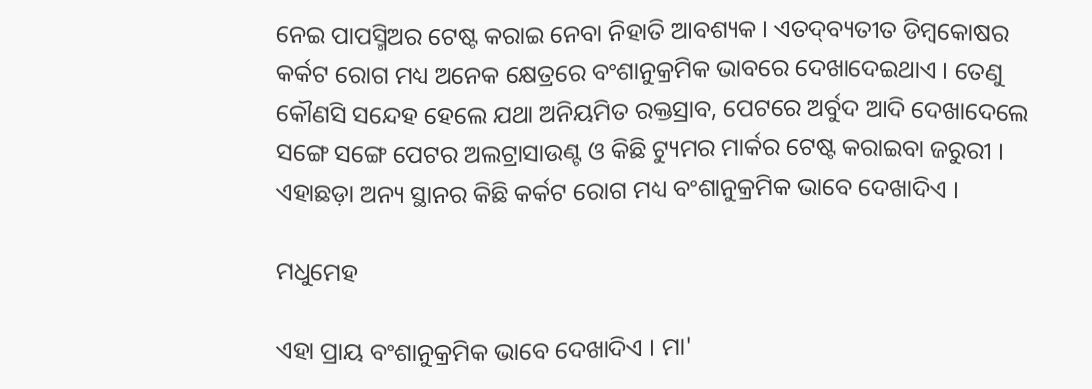ନେଇ ପାପସ୍ମିଅର ଟେଷ୍ଟ କରାଇ ନେବା ନିହାତି ଆବଶ୍ୟକ । ଏତଦ୍‌ବ୍ୟତୀତ ଡିମ୍ବକୋଷର କର୍କଟ ରୋଗ ମଧ୍ୟ ଅନେକ କ୍ଷେତ୍ରରେ ବଂଶାନୁକ୍ରମିକ ଭାବରେ ଦେଖାଦେଇଥାଏ । ତେଣୁ କୌଣସି ସନ୍ଦେହ ହେଲେ ଯଥା ଅନିୟମିତ ରକ୍ତସ୍ରାବ, ପେଟରେ ଅର୍ବୁଦ ଆଦି ଦେଖାଦେଲେ ସଙ୍ଗେ ସଙ୍ଗେ ପେଟର ଅଲଟ୍ରାସାଉଣ୍ଟ ଓ କିଛି ଟ୍ୟୁମର ମାର୍କର ଟେଷ୍ଟ କରାଇବା ଜରୁରୀ । ଏହାଛଡ଼ା ଅନ୍ୟ ସ୍ଥାନର କିଛି କର୍କଟ ରୋଗ ମଧ୍ୟ ବଂଶାନୁକ୍ରମିକ ଭାବେ ଦେଖାଦିଏ ।

ମଧୁମେହ

ଏହା ପ୍ରାୟ ବଂଶାନୁକ୍ରମିକ ଭାବେ ଦେଖାଦିଏ । ମା'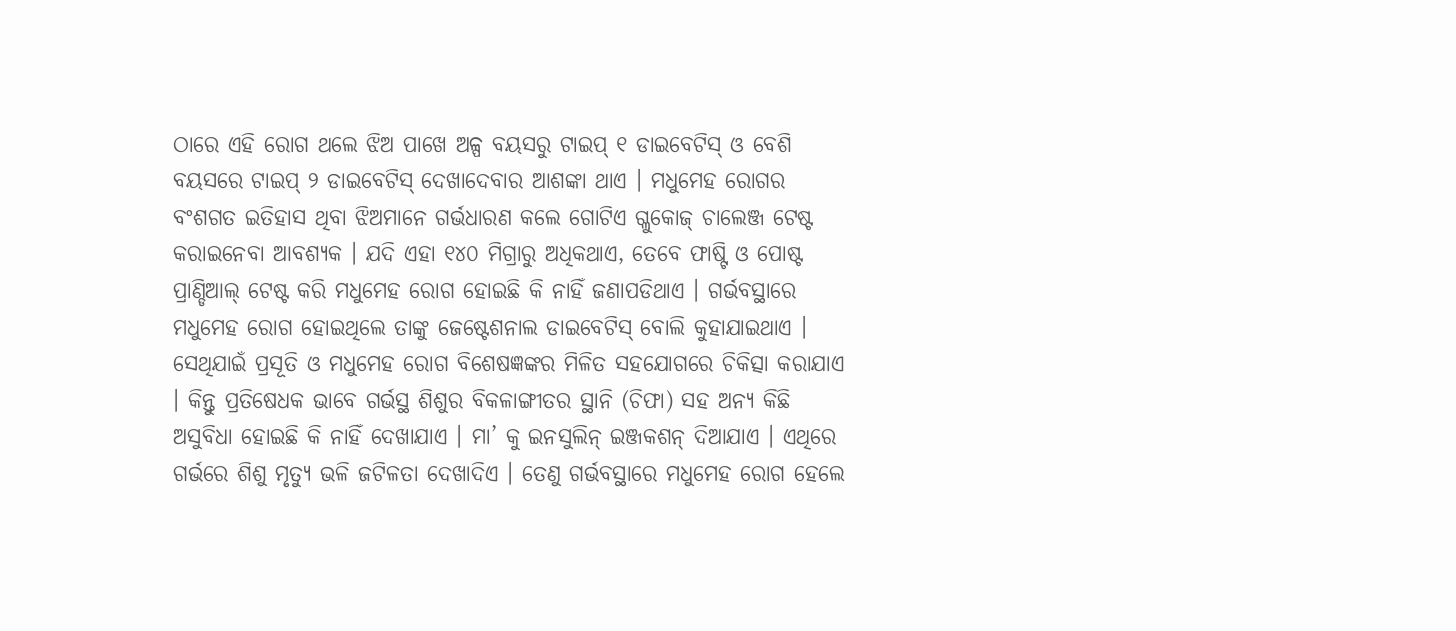ଠାରେ ଏହି ରୋଗ ଥଲେ ଝିଅ ପାଖେ ଅଳ୍ପ ବୟସରୁ ଟାଇପ୍ ୧ ଡାଇବେଟିସ୍ ଓ ବେଶି ବୟସରେ ଟାଇପ୍ ୨ ଡାଇବେଟିସ୍ ଦେଖାଦେବାର ଆଶଙ୍କା ଥାଏ । ମଧୁମେହ ରୋଗର ବଂଶଗତ ଇତିହାସ ଥିବା ଝିଅମାନେ ଗର୍ଭଧାରଣ କଲେ ଗୋଟିଏ ଗ୍ଳୁକୋଜ୍ ଚାଲେଞ୍ଜ ଟେଷ୍ଟ କରାଇନେବା ଆବଶ୍ୟକ । ଯଦି ଏହା ୧୪୦ ମିଗ୍ରାରୁ ଅଧିକଥାଏ, ତେବେ ଫାଷ୍ଟି ଓ ପୋଷ୍ଟ ପ୍ରାଣ୍ଡିଆଲ୍ ଟେଷ୍ଟ କରି ମଧୁମେହ ରୋଗ ହୋଇଛି କି ନାହିଁ ଜଣାପଡିଥାଏ । ଗର୍ଭବସ୍ଥାରେ ମଧୁମେହ ରୋଗ ହୋଇଥିଲେ ତାଙ୍କୁ ଜେଷ୍ଟେଶନାଲ ଡାଇବେଟିସ୍ ବୋଲି କୁହାଯାଇଥାଏ । ସେଥିଯାଇଁ ପ୍ରସୂତି ଓ ମଧୁମେହ ରୋଗ ବିଶେଷଜ୍ଞଙ୍କର ମିଳିତ ସହଯୋଗରେ ଚିକିତ୍ସା କରାଯାଏ । କିନ୍ତୁ ପ୍ରତିଷେଧକ ଭାବେ ଗର୍ଭସ୍ଥ ଶିଶୁର ବିକଳାଙ୍ଗୀତର ସ୍ଥାନି (ଚିଫା) ସହ ଅନ୍ୟ କିଛି ଅସୁବିଧା ହୋଇଛି କି ନାହିଁ ଦେଖାଯାଏ । ମା’ କୁ ଇନସୁଲିନ୍ ଇଞ୍ଜକଶନ୍ ଦିଆଯାଏ । ଏଥିରେ ଗର୍ଭରେ ଶିଶୁ ମୃତ୍ୟୁ ଭଳି ଜଟିଳତା ଦେଖାଦିଏ । ତେଣୁ ଗର୍ଭବସ୍ଥାରେ ମଧୁମେହ ରୋଗ ହେଲେ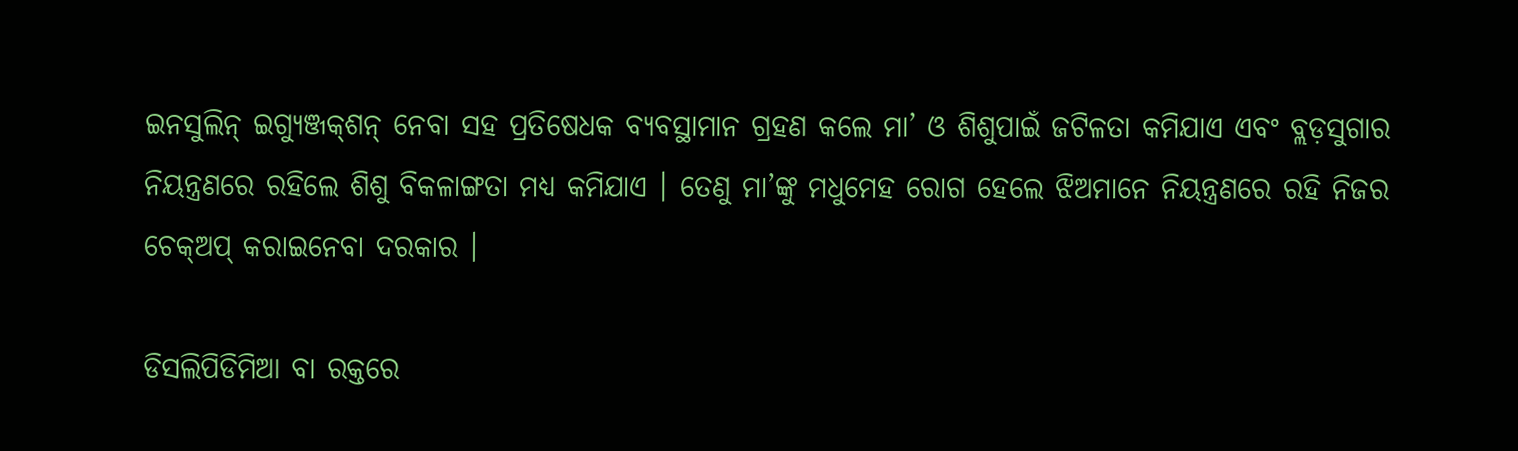ଇନସୁଲିନ୍ ଇଗ୍ୟୁଞ୍ଜକ୍‌ଶନ୍ ନେବା ସହ ପ୍ରତିଷେଧକ ବ୍ୟବସ୍ଥାମାନ ଗ୍ରହଣ କଲେ ମା’ ଓ ଶିଶୁପାଇଁ ଜଟିଳତା କମିଯାଏ ଏବଂ ବ୍ଲଡ଼ସୁଗାର ନିୟନ୍ତ୍ରଣରେ ରହିଲେ ଶିଶୁ ବିକଳାଙ୍ଗତା ମଧ୍ୟ କମିଯାଏ । ତେଣୁ ମା’ଙ୍କୁ ମଧୁମେହ ରୋଗ ହେଲେ ଝିଅମାନେ ନିୟନ୍ତ୍ରଣରେ ରହି ନିଜର ଚେକ୍‌ଅପ୍ କରାଇନେବା ଦରକାର ।

ଡିସଲିପିଡିମିଆ ବା ରକ୍ତରେ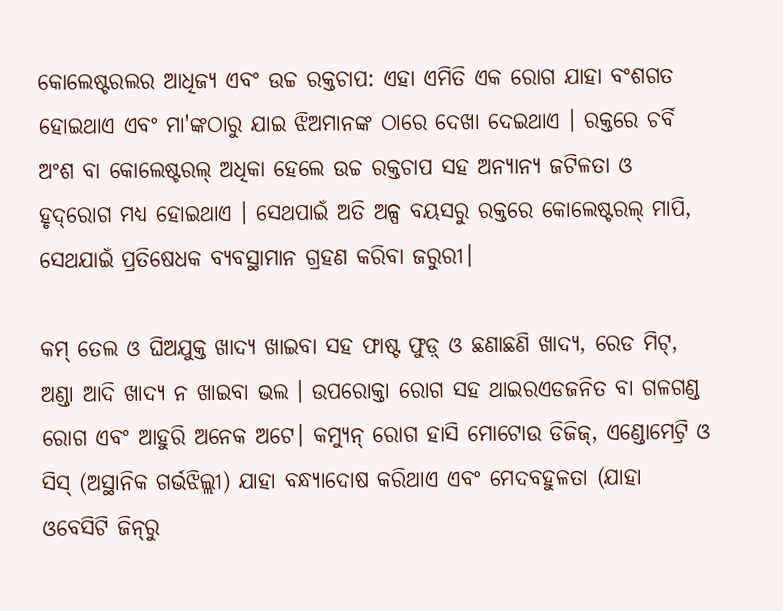କୋଲେଷ୍ଟରଲର ଆଧିଜ୍ୟ ଏବଂ ଉଚ୍ଚ ରକ୍ତଚାପ: ଏହା ଏମିତି ଏକ ରୋଗ ଯାହା ବଂଶଗତ ହୋଇଥାଏ ଏବଂ ମା'ଙ୍କଠାରୁ ଯାଇ ଝିଅମାନଙ୍କ ଠାରେ ଦେଖା ଦେଇଥାଏ । ରକ୍ତରେ ଚର୍ବି ଅଂଶ ବା କୋଲେଷ୍ଟରଲ୍ ଅଧିକା ହେଲେ ଉଚ୍ଚ ରକ୍ତଚାପ ସହ ଅନ୍ୟାନ୍ୟ ଜଟିଳତା ଓ ହୃଦ୍‌ରୋଗ ମଧ୍ୟ ହୋଇଥାଏ । ସେଥପାଇଁ ଅତି ଅଳ୍ପ ବୟସରୁ ରକ୍ତରେ କୋଲେଷ୍ଟରଲ୍ ମାପି, ସେଥଯାଇଁ ପ୍ରତିଷେଧକ ବ୍ୟବସ୍ଥାମାନ ଗ୍ରହଣ କରିବା ଜରୁରୀ।

କମ୍ ତେଲ ଓ ଘିଅଯୁକ୍ତ ଖାଦ୍ୟ ଖାଇବା ସହ ଫାଷ୍ଟ ଫୁଡ଼୍ ଓ ଛଣାଛଣି ଖାଦ୍ୟ, ରେଡ ମିଟ୍, ଅଣ୍ଡା ଆଦି ଖାଦ୍ୟ ନ ଖାଇବା ଭଲ । ଉପରୋକ୍ତା ରୋଗ ସହ ଥାଇରଏଡଜନିତ ବା ଗଳଗଣ୍ଡ ରୋଗ ଏବଂ ଆହୁରି ଅନେକ ଅଟେ। କମ୍ୟୁନ୍ ରୋଗ ହାସି ମୋଟୋଉ ଡିଜିଜ୍, ଏଣ୍ଡୋମେଟ୍ରି ଓ ସିସ୍ (ଅସ୍ଥାନିକ ଗର୍ଭଝିଲ୍ଲୀ) ଯାହା ବନ୍ଧ୍ୟାଦୋଷ କରିଥାଏ ଏବଂ ମେଦବହୁଳତା (ଯାହା ଓବେସିଟି ଜିନ୍‌ରୁ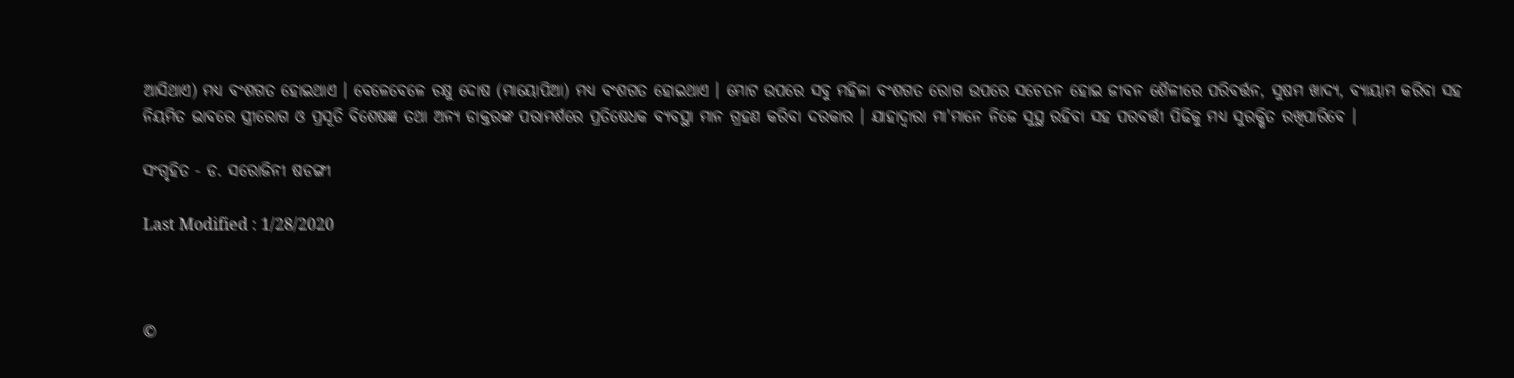ଆସିଥାଏ) ମଧ୍ୟ ବଂଶଗତ ହୋଇଥାଏ । ବେଳେବେଳେ ଚକ୍ଷୁ ଦୋଷ (ମାୟୋପିଆ) ମଧ୍ୟ ବଂଶଗତ ହୋଇଥାଏ । ମୋଟ ଉପରେ ସବୁ ମହିଳା ବଂଶଗତ ରୋଗ ଉପରେ ସଚେତନ ହୋଇ ଜୀବନ ଶୈଳୀରେ ପରିବର୍ତ୍ତନ, ସୁଷମ ଖାଦ୍ୟ, ବ୍ୟାୟାମ କରିବା ସହ ନିୟମିତ ଭାବରେ ସ୍ତ୍ରୀରୋଗ ଓ ପ୍ରସୂତି ବିଶେଷଜ୍ଞ ତଥା ଅନ୍ୟ ଡାକ୍ତରଙ୍କ ପରାମର୍ଶରେ ପ୍ରତିଷେଧକ ବ୍ୟବସ୍ଥା ମାନ ଗ୍ରହଣ କରିବା ଦରକାର । ଯାହାଦ୍ଵାରା ମା'ମାନେ ନିଜେ ସୁସ୍ଥ ରହିବା ସହ ପରବର୍ତ୍ତୀ ପିଢିକୁ ମଧ୍ୟ ସୁରକ୍ଷିତ ରଖିପାରିବେ ।

ସଂଗୃହିତ - ଡ. ସରୋଜିନୀ ଷଡଙ୍ଗୀ

Last Modified : 1/28/2020



©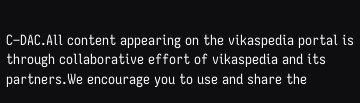C–DAC.All content appearing on the vikaspedia portal is through collaborative effort of vikaspedia and its partners.We encourage you to use and share the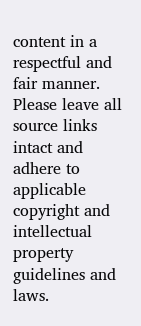content in a respectful and fair manner. Please leave all source links intact and adhere to applicable copyright and intellectual property guidelines and laws.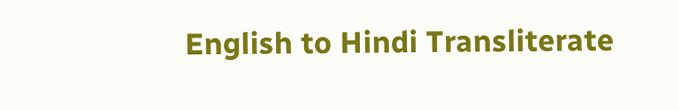English to Hindi Transliterate